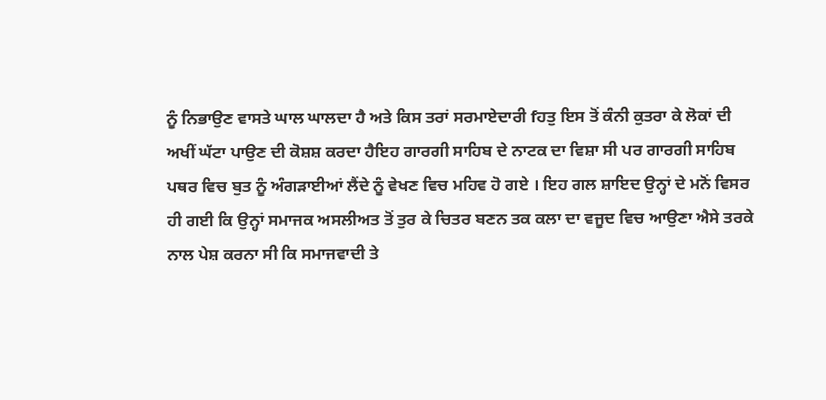ਨੂੰ ਨਿਭਾਉਣ ਵਾਸਤੇ ਘਾਲ ਘਾਲਦਾ ਹੈ ਅਤੇ ਕਿਸ ਤਰਾਂ ਸਰਮਾਏਦਾਰੀ fਹਤੁ ਇਸ ਤੋਂ ਕੰਨੀ ਕੁਤਰਾ ਕੇ ਲੋਕਾਂ ਦੀ ਅਖੀਂ ਘੱਟਾ ਪਾਉਣ ਦੀ ਕੋਸ਼ਸ਼ ਕਰਦਾ ਹੈਇਹ ਗਾਰਗੀ ਸਾਹਿਬ ਦੇ ਨਾਟਕ ਦਾ ਵਿਸ਼ਾ ਸੀ ਪਰ ਗਾਰਗੀ ਸਾਹਿਬ ਪਥਰ ਵਿਚ ਬੁਤ ਨੂੰ ਅੰਗੜਾਈਆਂ ਲੈਂਦੇ ਨੂੰ ਵੇਖਣ ਵਿਚ ਮਹਿਵ ਹੋ ਗਏ । ਇਹ ਗਲ ਸ਼ਾਇਦ ਉਨ੍ਹਾਂ ਦੇ ਮਨੋਂ ਵਿਸਰ ਹੀ ਗਈ ਕਿ ਉਨ੍ਹਾਂ ਸਮਾਜਕ ਅਸਲੀਅਤ ਤੋਂ ਤੁਰ ਕੇ ਚਿਤਰ ਬਣਨ ਤਕ ਕਲਾ ਦਾ ਵਜੂਦ ਵਿਚ ਆਉਣਾ ਐਸੇ ਤਰਕੇ ਨਾਲ ਪੇਸ਼ ਕਰਨਾ ਸੀ ਕਿ ਸਮਾਜਵਾਦੀ ਤੇ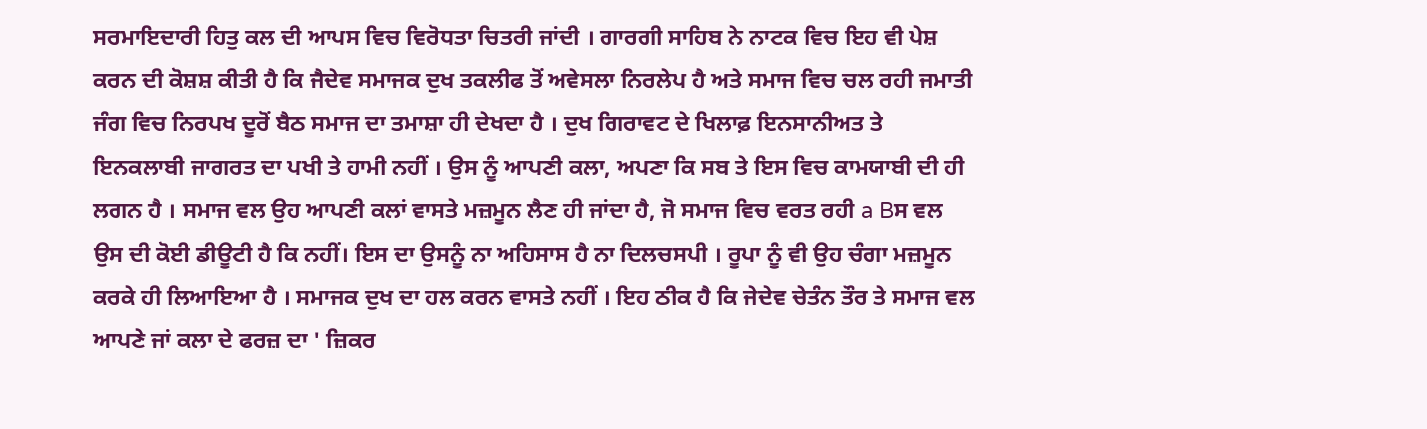ਸਰਮਾਇਦਾਰੀ ਹਿਤੁ ਕਲ ਦੀ ਆਪਸ ਵਿਚ ਵਿਰੋਧਤਾ ਚਿਤਰੀ ਜਾਂਦੀ । ਗਾਰਗੀ ਸਾਹਿਬ ਨੇ ਨਾਟਕ ਵਿਚ ਇਹ ਵੀ ਪੇਸ਼ ਕਰਨ ਦੀ ਕੋਸ਼ਸ਼ ਕੀਤੀ ਹੈ ਕਿ ਜੈਦੇਵ ਸਮਾਜਕ ਦੁਖ ਤਕਲੀਫ ਤੋਂ ਅਵੇਸਲਾ ਨਿਰਲੇਪ ਹੈ ਅਤੇ ਸਮਾਜ ਵਿਚ ਚਲ ਰਹੀ ਜਮਾਤੀ ਜੰਗ ਵਿਚ ਨਿਰਪਖ ਦੂਰੋਂ ਬੈਠ ਸਮਾਜ ਦਾ ਤਮਾਸ਼ਾ ਹੀ ਦੇਖਦਾ ਹੈ । ਦੁਖ ਗਿਰਾਵਟ ਦੇ ਖਿਲਾਫ਼ ਇਨਸਾਨੀਅਤ ਤੇ ਇਨਕਲਾਬੀ ਜਾਗਰਤ ਦਾ ਪਖੀ ਤੇ ਹਾਮੀ ਨਹੀਂ । ਉਸ ਨੂੰ ਆਪਣੀ ਕਲਾ, ਅਪਣਾ ਕਿ ਸਬ ਤੇ ਇਸ ਵਿਚ ਕਾਮਯਾਬੀ ਦੀ ਹੀ ਲਗਨ ਹੈ । ਸਮਾਜ ਵਲ ਉਹ ਆਪਣੀ ਕਲਾਂ ਵਾਸਤੇ ਮਜ਼ਮੂਨ ਲੈਣ ਹੀ ਜਾਂਦਾ ਹੈ, ਜੋ ਸਮਾਜ ਵਿਚ ਵਰਤ ਰਹੀ a Bਸ ਵਲ ਉਸ ਦੀ ਕੋਈ ਡੀਊਟੀ ਹੈ ਕਿ ਨਹੀਂ। ਇਸ ਦਾ ਉਸਨੂੰ ਨਾ ਅਹਿਸਾਸ ਹੈ ਨਾ ਦਿਲਚਸਪੀ । ਰੂਪਾ ਨੂੰ ਵੀ ਉਹ ਚੰਗਾ ਮਜ਼ਮੂਨ ਕਰਕੇ ਹੀ ਲਿਆਇਆ ਹੈ । ਸਮਾਜਕ ਦੁਖ ਦਾ ਹਲ ਕਰਨ ਵਾਸਤੇ ਨਹੀਂ । ਇਹ ਠੀਕ ਹੈ ਕਿ ਜੇਦੇਵ ਚੇਤੰਨ ਤੌਰ ਤੇ ਸਮਾਜ ਵਲ ਆਪਣੇ ਜਾਂ ਕਲਾ ਦੇ ਫਰਜ਼ ਦਾ ' ਜ਼ਿਕਰ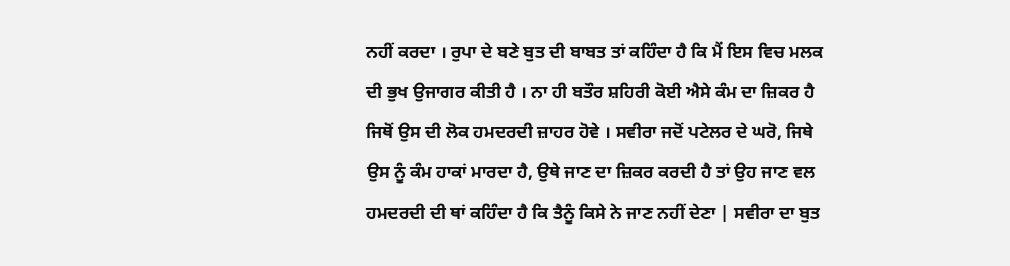ਨਹੀਂ ਕਰਦਾ । ਰੁਪਾ ਦੇ ਬਣੇ ਬੁਤ ਦੀ ਬਾਬਤ ਤਾਂ ਕਹਿੰਦਾ ਹੈ ਕਿ ਮੈਂ ਇਸ ਵਿਚ ਮਲਕ ਦੀ ਭੁਖ ਉਜਾਗਰ ਕੀਤੀ ਹੈ । ਨਾ ਹੀ ਬਤੌਰ ਸ਼ਹਿਰੀ ਕੋਈ ਐਸੇ ਕੰਮ ਦਾ ਜ਼ਿਕਰ ਹੈ ਜਿਥੋਂ ਉਸ ਦੀ ਲੋਕ ਹਮਦਰਦੀ ਜ਼ਾਹਰ ਹੋਵੇ । ਸਵੀਰਾ ਜਦੋਂ ਪਟੇਲਰ ਦੇ ਘਰੋ, ਜਿਥੇ ਉਸ ਨੂੰ ਕੰਮ ਹਾਕਾਂ ਮਾਰਦਾ ਹੈ, ਉਥੇ ਜਾਣ ਦਾ ਜ਼ਿਕਰ ਕਰਦੀ ਹੈ ਤਾਂ ਉਹ ਜਾਣ ਵਲ ਹਮਦਰਦੀ ਦੀ ਥਾਂ ਕਹਿੰਦਾ ਹੈ ਕਿ ਤੈਨੂੰ ਕਿਸੇ ਨੇ ਜਾਣ ਨਹੀਂ ਦੇਣਾ | ਸਵੀਰਾ ਦਾ ਬੁਤ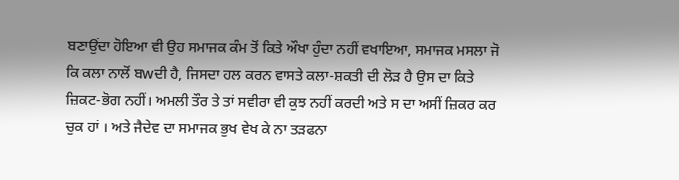ਬਣਾਉਂਦਾ ਹੋਇਆ ਵੀ ਉਹ ਸਮਾਜਕ ਕੰਮ ਤੋਂ ਕਿਤੇ ਔਖਾ ਹੁੰਦਾ ਨਹੀਂ ਵਖਾਇਆ, ਸਮਾਜਕ ਮਸਲਾ ਜੋ ਕਿ ਕਲਾ ਨਾਲੋਂ ਬwਦੀ ਹੈ, ਜਿਸਦਾ ਹਲ ਕਰਨ ਵਾਸਤੇ ਕਲਾ-ਸ਼ਕਤੀ ਦੀ ਲੋੜ ਹੈ ਉਸ ਦਾ ਕਿਤੇ ਜ਼ਿਕਟ-ਭੋਗ ਨਹੀਂ। ਅਮਲੀ ਤੌਰ ਤੇ ਤਾਂ ਸਵੀਰਾ ਵੀ ਕੁਝ ਨਹੀਂ ਕਰਦੀ ਅਤੇ ਸ ਦਾ ਅਸੀਂ ਜ਼ਿਕਰ ਕਰ ਚੁਕ ਹਾਂ । ਅਤੇ ਜੈਦੇਵ ਦਾ ਸਮਾਜਕ ਭੁਖ ਵੇਖ ਕੇ ਨਾ ਤੜਫਨਾ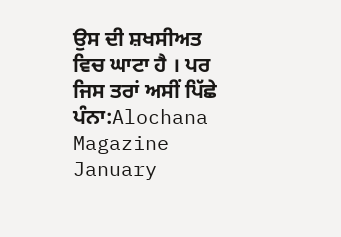ਉਸ ਦੀ ਸ਼ਖਸੀਅਤ ਵਿਚ ਘਾਟਾ ਹੈ । ਪਰ ਜਿਸ ਤਰਾਂ ਅਸੀਂ ਪਿੱਛੇ
ਪੰਨਾ:Alochana Magazine January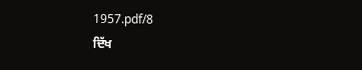1957.pdf/8
ਦਿੱਖ